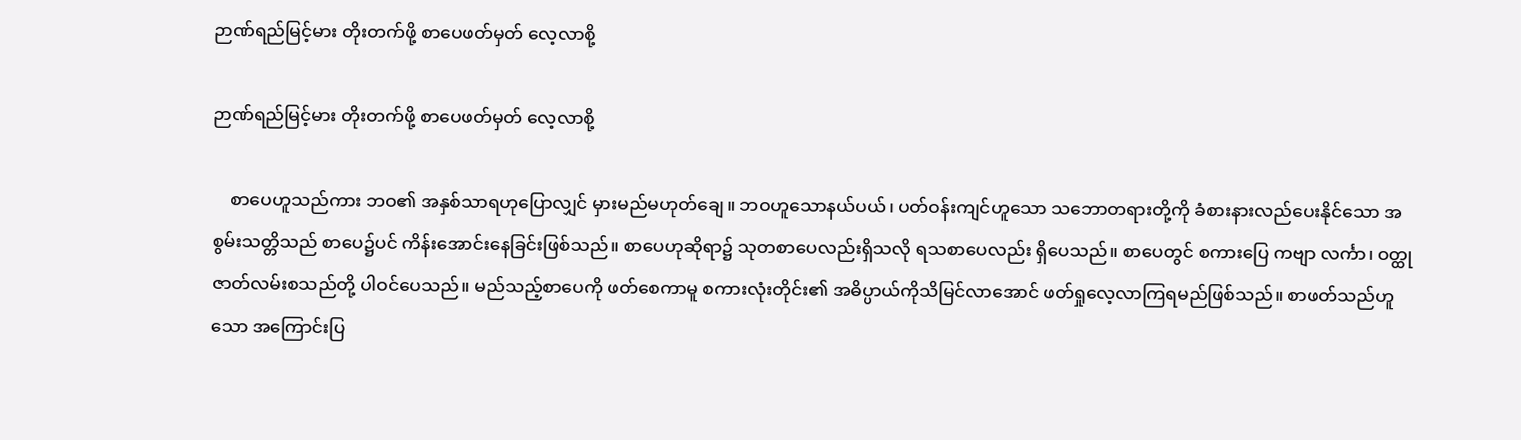ဉာဏ်ရည်မြင့်မား တိုးတက်ဖို့ စာပေဖတ်မှတ် လေ့လာစို့

ဉာဏ်ရည်မြင့်မား တိုးတက်ဖို့ စာပေဖတ်မှတ် လေ့လာစို့

    စာပေဟူသည်ကား ဘဝ၏ အနှစ်သာရဟုပြောလျှင် မှားမည်မဟုတ်ချေ။ ဘဝဟူသောနယ်ပယ်၊ ပတ်ဝန်းကျင်ဟူသော သဘောတရားတို့ကို ခံစားနားလည်ပေးနိုင်သော အစွမ်းသတ္တိသည် စာပေ၌ပင် ကိန်းအောင်းနေခြင်းဖြစ်သည်။ စာပေဟုဆိုရာ၌ သုတစာပေလည်းရှိသလို ရသစာပေလည်း ရှိပေသည်။ စာပေတွင် စကားပြေ ကဗျာ လင်္ကာ၊ ဝတ္ထုဇာတ်လမ်းစသည်တို့ ပါဝင်ပေသည်။ မည်သည့်စာပေကို ဖတ်စေကာမူ စကားလုံးတိုင်း၏ အဓိပ္ပာယ်ကိုသိမြင်လာအောင် ဖတ်ရှုလေ့လာကြရမည်ဖြစ်သည်။ စာဖတ်သည်ဟူသော အကြောင်းပြ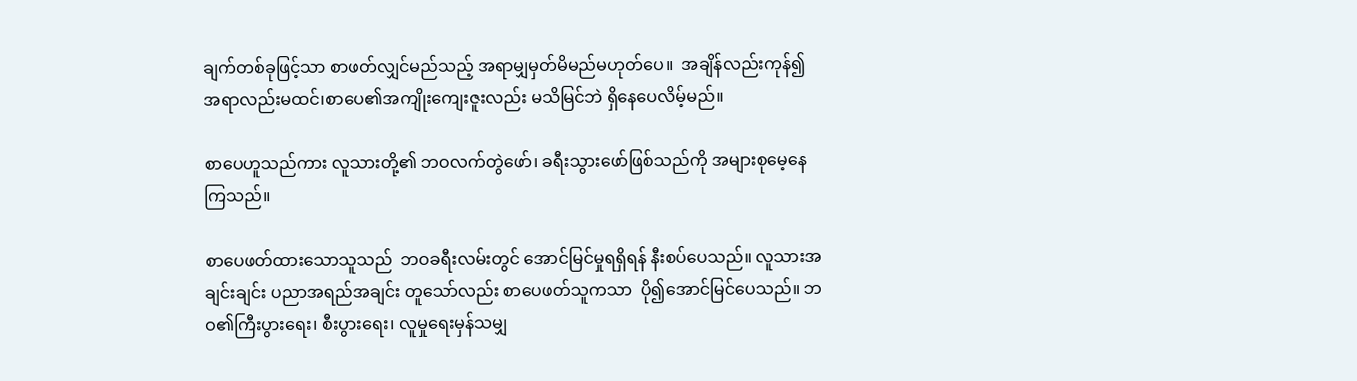ချက်တစ်ခုဖြင့်သာ စာဖတ်လျှင်မည်သည့် အရာမျှမှတ်မိမည်မဟုတ်ပေ။  အချိန်လည်းကုန်၍ အရာလည်းမထင်၊စာပေ၏အကျိုးကျေးဇူးလည်း မသိမြင်ဘဲ ရှိနေပေလိမ့်မည်။

စာပေဟူသည်ကား လူသားတို့၏ ဘဝလက်တွဲဖော်၊ ခရီးသွားဖော်ဖြစ်သည်ကို အများစုမေ့နေကြသည်။

စာပေဖတ်ထားသောသူသည်  ဘဝခရီးလမ်းတွင် အောင်မြင်မှုရရှိရန် နီးစပ်ပေသည်။ လူသားအချင်းချင်း ပညာအရည်အချင်း တူသော်လည်း စာပေဖတ်သူကသာ  ပို၍အောင်မြင်ပေသည်။ ဘဝ၏ကြီးပွားရေး၊ စီးပွားရေး၊ လူမှုရေးမှန်သမျှ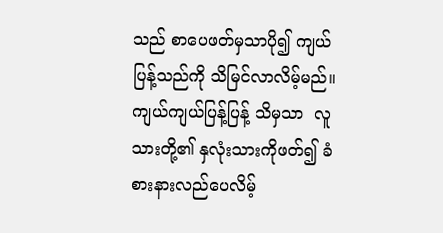သည် စာပေဖတ်မှသာပို၍ ကျယ်ပြန့်သည်ကို သိမြင်လာလိမ့်မည်။ ကျယ်ကျယ်ပြန့်ပြန့် သိမှသာ  လူသားတို့၏ နှလုံးသားကိုဖတ်၍ ခံစားနားလည်ပေလိမ့်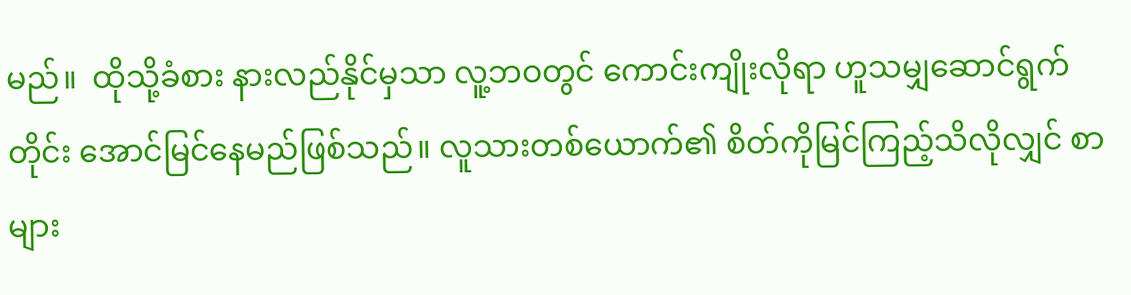မည်။  ထိုသို့ခံစား နားလည်နိုင်မှသာ လူ့ဘဝတွင် ကောင်းကျိုးလိုရာ ဟူသမျှဆောင်ရွက်တိုင်း အောင်မြင်နေမည်ဖြစ်သည်။ လူသားတစ်ယောက်၏ စိတ်ကိုမြင်ကြည့်သိလိုလျှင် စာများ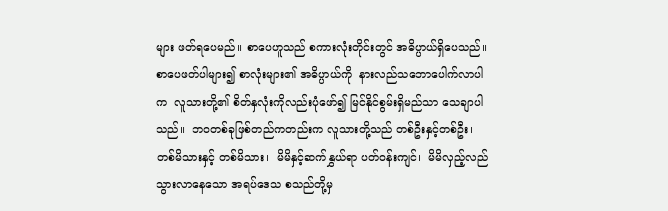များ ဖတ်ရပေမည်။ စာပေဟူသည် စကားလုံးတိုင်းတွင် အဓိပ္ပာယ်ရှိပေသည်။ စာပေဖတ်ပါများ၍ စာလုံးများ၏ အဓိပ္ပာယ်ကို  နားလည်သဘောပေါက်လာပါက  လူသားတို့၏ စိတ်နှလုံးကိုလည်းပုံဖော်၍ မြင်နိုင်စွမ်းရှိမည်သာ သေချာပါသည်။  ဘဝတစ်ခုဖြစ်တည်ကတည်းက လူသားတို့သည် တစ်ဦးနှင့်တစ်ဦး၊ တစ်မိသားနှင့် တစ်မိသား၊  မိမိနှင့်ဆက်နွှယ်ရာ ပတ်ဝန်းကျင်၊  မိမိလှည့်လည် သွားလာနေသော အရပ်ဒေသ စသည်တို့မှ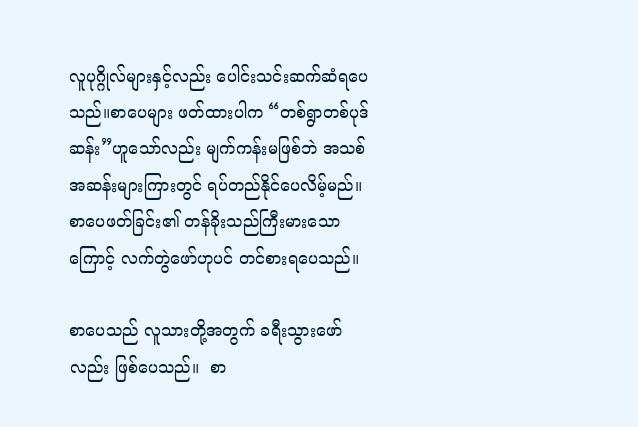လူပုဂ္ဂိုလ်များနှင့်လည်း ပေါင်းသင်းဆက်ဆံရပေသည်။စာပေများ ဖတ်ထားပါက “တစ်ရွာတစ်ပုဒ်ဆန်း”ဟူသော်လည်း မျက်ကန်းမဖြစ်ဘဲ အသစ်အဆန်းများကြားတွင် ရပ်တည်နိုင်ပေလိမ့်မည်။ စာပေဖတ်ခြင်း၏ တန်ခိုးသည်ကြီးမားသောကြောင့် လက်တွဲဖော်ဟုပင် တင်စားရပေသည်။

စာပေသည် လူသားတို့အတွက် ခရီးသွားဖော်လည်း ဖြစ်ပေသည်။  စာ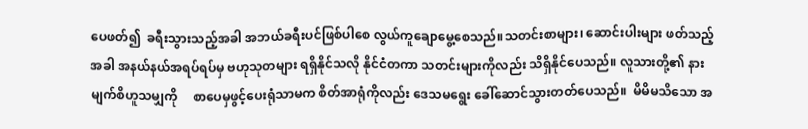ပေဖတ်၍  ခရီးသွားသည့်အခါ အဘယ်ခရီးပင်ဖြစ်ပါစေ လွယ်ကူချောမွေ့စေသည်။သတင်းစာများ၊ ဆောင်းပါးများ ဖတ်သည့်အခါ အနယ်နယ်အရပ်ရပ်မှ ဗဟုသုတများ ရရှိနိုင်သလို နိုင်ငံတကာ သတင်းများကိုလည်း သိရှိနိုင်ပေသည်။ လူသားတို့၏ နားမျက်စိဟူသမျှကို     စာပေမှဖွင့်ပေးရုံသာမက စိတ်အာရုံကိုလည်း ဒေသမရွေး ခေါ်ဆောင်သွားတတ်ပေသည်။  မိမိမသိသော အ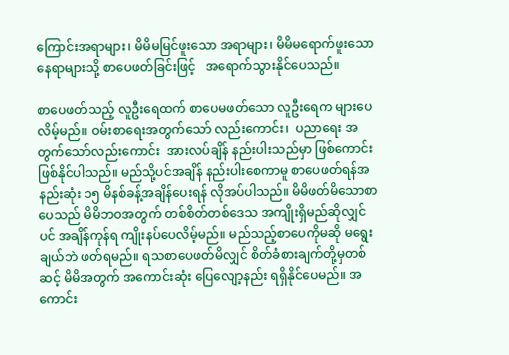ကြောင်းအရာများ၊ မိမိမမြင်ဖူးသော အရာများ၊ မိမိမရောက်ဖူးသော နေရာများသို့ စာပေဖတ်ခြင်းဖြင့်   အရောက်သွားနိုင်ပေသည်။

စာပေဖတ်သည့် လူဦးရေထက် စာပေမဖတ်သော လူဦးရေက များပေလိမ့်မည်။ ဝမ်းစာရေးအတွက်သော် လည်းကောင်း၊  ပညာရေး အတွက်သော်လည်းကောင်း  အားလပ်ချိန် နည်းပါးသည်မှာ ဖြစ်ကောင်း ဖြစ်နိုင်ပါသည်။ မည်သို့ပင်အချိန် နည်းပါးစေကာမူ စာပေဖတ်ရန်အနည်းဆုံး ၁၅ မိနစ်ခန့်အချိန်ပေးရန် လိုအပ်ပါသည်။ မိမိဖတ်မိသောစာပေသည် မိမိဘဝအတွက် တစ်စိတ်တစ်ဒေသ အကျိုးရှိမည်ဆိုလျှင်ပင် အချိန်ကုန်ရ ကျိုးနပ်ပေလိမ့်မည်။ မည်သည့်စာပေကိုမဆို မရွေးချယ်ဘဲ ဖတ်ရမည်။ ရသစာပေဖတ်မိလျှင် စိတ်ခံစားချက်တို့မှတစ်ဆင့် မိမိအတွက် အကောင်းဆုံး ပြေလျော့နည်း ရရှိနိုင်ပေမည်။ အကောင်း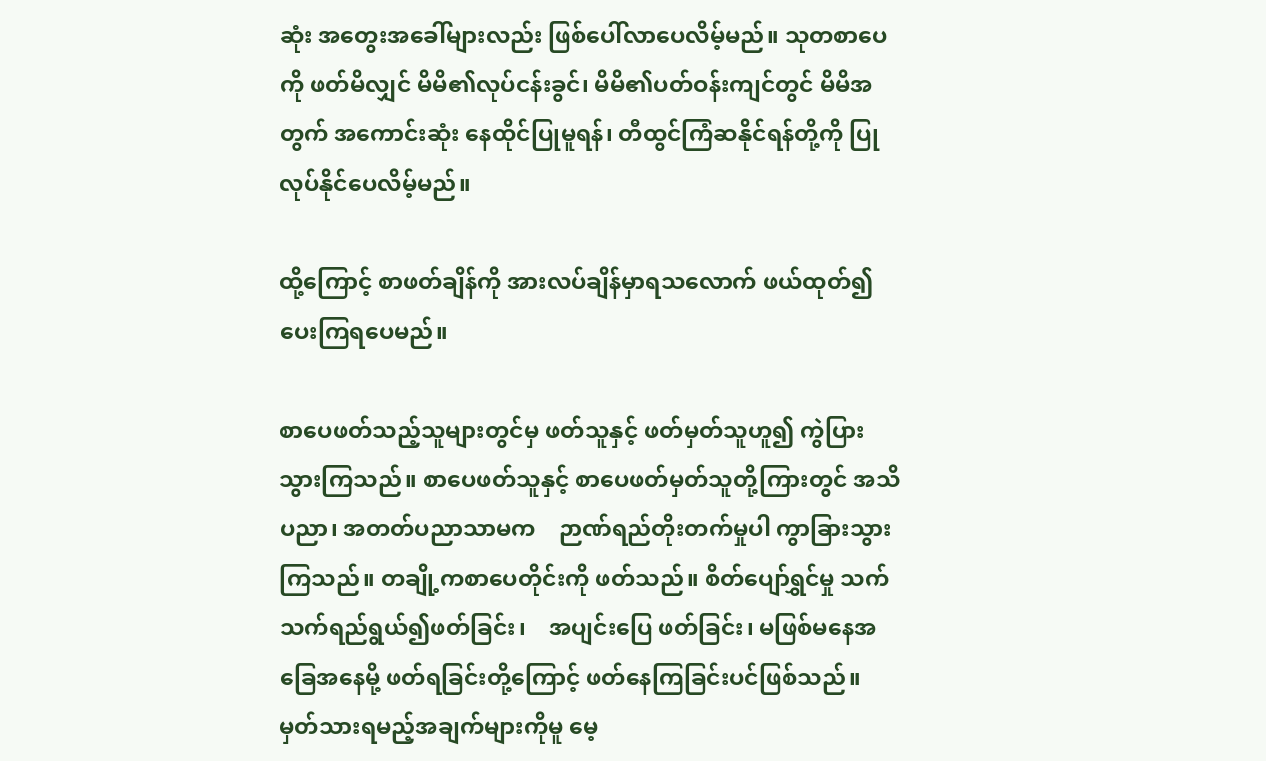ဆုံး အတွေးအခေါ်များလည်း ဖြစ်ပေါ်လာပေလိမ့်မည်။ သုတစာပေကို ဖတ်မိလျှင် မိမိ၏လုပ်ငန်းခွင်၊ မိမိ၏ပတ်ဝန်းကျင်တွင် မိမိအတွက် အကောင်းဆုံး နေထိုင်ပြုမူရန်၊ တီထွင်ကြံဆနိုင်ရန်တို့ကို ပြုလုပ်နိုင်ပေလိမ့်မည်။

ထို့ကြောင့် စာဖတ်ချိန်ကို အားလပ်ချိန်မှာရသလောက် ဖယ်ထုတ်၍ ပေးကြရပေမည်။

စာပေဖတ်သည့်သူများတွင်မှ ဖတ်သူနှင့် ဖတ်မှတ်သူဟူ၍ ကွဲပြားသွားကြသည်။ စာပေဖတ်သူနှင့် စာပေဖတ်မှတ်သူတို့ကြားတွင် အသိပညာ၊ အတတ်ပညာသာမက    ဉာဏ်ရည်တိုးတက်မှုပါ ကွာခြားသွားကြသည်။ တချို့ကစာပေတိုင်းကို ဖတ်သည်။ စိတ်ပျော်ရွှင်မှု သက်သက်ရည်ရွယ်၍ဖတ်ခြင်း၊    အပျင်းပြေ ဖတ်ခြင်း၊ မဖြစ်မနေအခြေအနေမို့ ဖတ်ရခြင်းတို့ကြောင့် ဖတ်နေကြခြင်းပင်ဖြစ်သည်။ မှတ်သားရမည့်အချက်များကိုမူ မေ့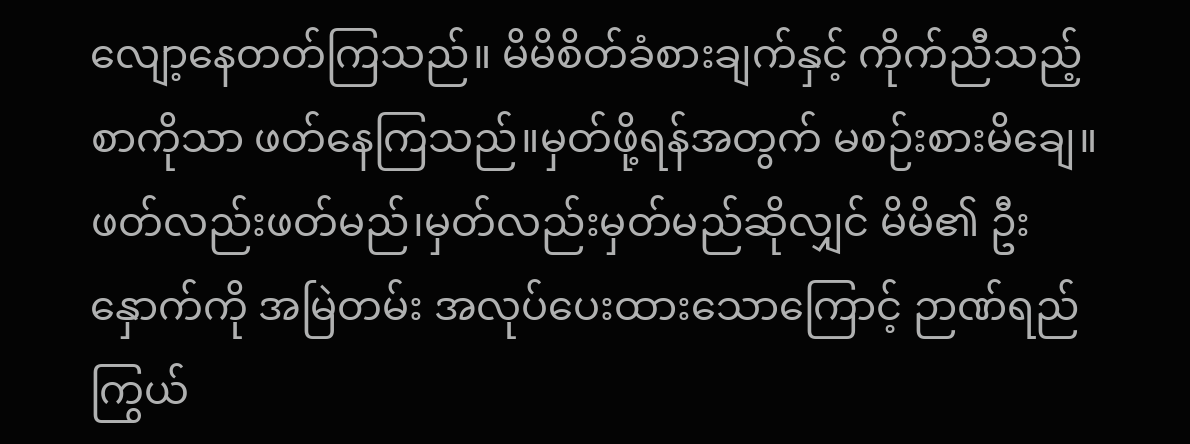လျော့နေတတ်ကြသည်။ မိမိစိတ်ခံစားချက်နှင့် ကိုက်ညီသည့်စာကိုသာ ဖတ်နေကြသည်။မှတ်ဖို့ရန်အတွက် မစဉ်းစားမိချေ။ ဖတ်လည်းဖတ်မည်၊မှတ်လည်းမှတ်မည်ဆိုလျှင် မိမိ၏ ဦးနှောက်ကို အမြဲတမ်း အလုပ်ပေးထားသောကြောင့် ဉာဏ်ရည်ကြွယ်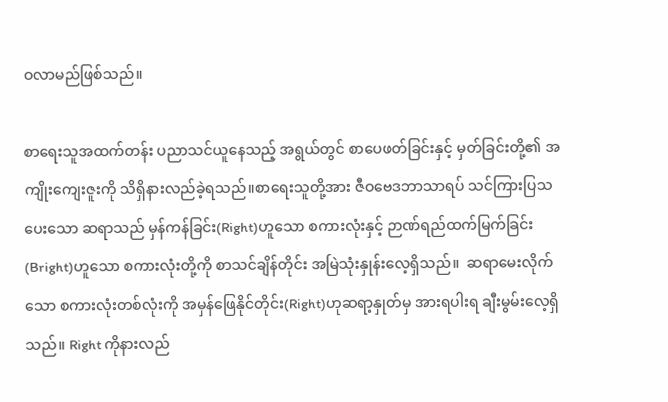ဝလာမည်ဖြစ်သည်။

စာရေးသူအထက်တန်း ပညာသင်ယူနေသည့် အရွယ်တွင် စာပေဖတ်ခြင်းနှင့် မှတ်ခြင်းတို့၏ အကျိုးကျေးဇူးကို သိရှိနားလည်ခဲ့ရသည်။စာရေးသူတို့အား ဇီဝဗေဒဘာသာရပ် သင်ကြားပြသပေးသော ဆရာသည် မှန်ကန်ခြင်း(Right)ဟူသော စကားလုံးနှင့် ဉာဏ်ရည်ထက်မြက်ခြင်း(Bright)ဟူသော စကားလုံးတို့ကို စာသင်ချိန်တိုင်း အမြဲသုံးနှုန်းလေ့ရှိသည်။  ဆရာမေးလိုက်သော စကားလုံးတစ်လုံးကို အမှန်ဖြေနိုင်တိုင်း(Right)ဟုဆရာ့နှုတ်မှ အားရပါးရ ချီးမွမ်းလေ့ရှိသည်။ Right ကိုနားလည်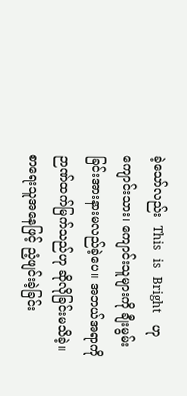ခဲ့သော်လည်း  This   is   Bright    ဟု ကျောင်းသား၊ ကျောင်းသူများကို ချီးမွမ်းခြင်းအားနားမလည်ခဲ့ပေ။ အဘယ်အရာကို ဉာဏ်ထက်မြက်သည်ဟု ဆိုလိုခြင်းမသိခဲ့။ စာရေးသူအနေဖြင့် ညံ့ဖျင်းခဲ့ခြင်း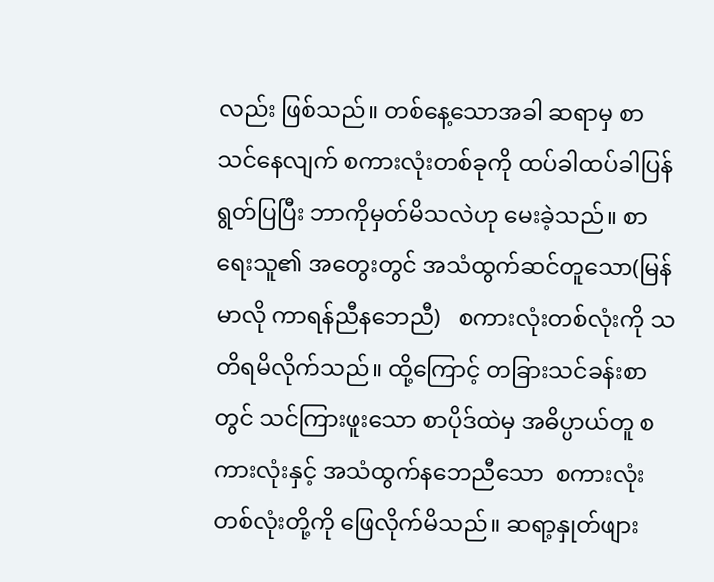လည်း ဖြစ်သည်။ တစ်နေ့သောအခါ ဆရာမှ စာသင်နေလျက် စကားလုံးတစ်ခုကို ထပ်ခါထပ်ခါပြန်ရွတ်ပြပြီး ဘာကိုမှတ်မိသလဲဟု မေးခဲ့သည်။ စာရေးသူ၏ အတွေးတွင် အသံထွက်ဆင်တူသော(မြန်မာလို ကာရန်ညီနဘေညီ)   စကားလုံးတစ်လုံးကို သတိရမိလိုက်သည်။ ထို့ကြောင့် တခြားသင်ခန်းစာတွင် သင်ကြားဖူးသော စာပိုဒ်ထဲမှ အဓိပ္ပာယ်တူ စကားလုံးနှင့် အသံထွက်နဘေညီသော  စကားလုံးတစ်လုံးတို့ကို ဖြေလိုက်မိသည်။ ဆရာ့နှုတ်ဖျား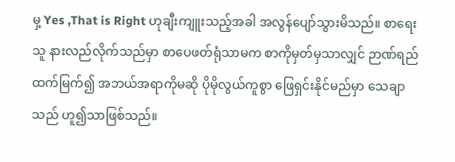မှ့ Yes ,That is Right ဟုချီးကျူးသည့်အခါ အလွန်ပျော်သွားမိသည်။ စာရေးသူ နားလည်လိုက်သည်မှာ စာပေဖတ်ရုံသာမက စာကိုမှတ်မှသာလျှင် ဉာဏ်ရည်ထက်မြက်၍ အဘယ်အရာကိုမဆို ပိုမိုလွယ်ကူစွာ ဖြေရှင်းနိုင်မည်မှာ သေချာသည် ဟူ၍သာဖြစ်သည်။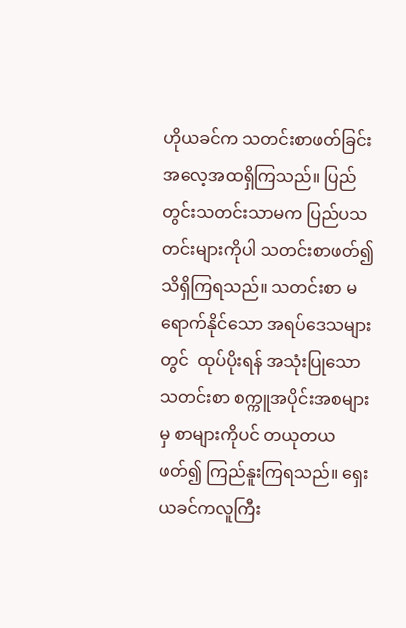ဟိုယခင်က သတင်းစာဖတ်ခြင်း အလေ့အထရှိကြသည်။ ပြည်တွင်းသတင်းသာမက ပြည်ပသတင်းများကိုပါ သတင်းစာဖတ်၍ သိရှိကြရသည်။ သတင်းစာ မရောက်နိုင်သော အရပ်ဒေသများတွင်  ထုပ်ပိုးရန် အသုံးပြုသော သတင်းစာ စက္ကူအပိုင်းအစများမှ စာများကိုပင် တယုတယဖတ်၍ ကြည်နူးကြရသည်။ ရှေးယခင်ကလူကြီး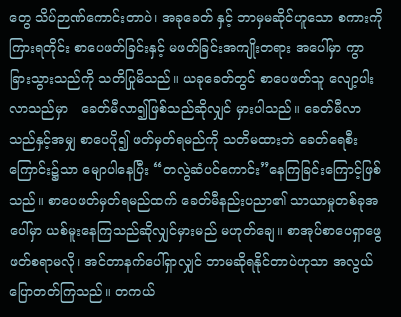တွေ သိပ်ဉာဏ်ကောင်းတာပဲ၊ အခုခေတ် နှင့် ဘာမှမဆိုင်ဟူသော စကားကိုကြားရတိုင်း စာပေဖတ်ခြင်းနှင့် မဖတ်ခြင်းအကျိုးတရား အပေါ်မှာ ကွာခြားသွားသည်ကို သတိပြုမိသည်။ ယခုခေတ်တွင် စာပေဖတ်သူ လျော့ပါးလာသည်မှာ   ခေတ်မီလာ၍ဖြစ်သည်ဆိုလျှင် မှားပါသည်။ ခေတ်မီလာသည်နှင့်အမျှ စာပေပို၍ ဖတ်မှတ်ရမည်ကို သတိမထားဘဲ ခေတ်ရေစီးကြောင်း၌သာ မျောပါနေပြီး “တလွဲဆံပင်ကောင်း”နေကြခြင်းကြောင့်ဖြစ်သည်။ စာပေဖတ်မှတ်ရမည်ထက် ခေတ်မီနည်းပညာ၏ သာယာမှုတစ်ခုအပေါ်မှာ ယစ်မူးနေကြသည်ဆိုလျှင်မှားမည် မဟုတ်ချေ။ စာအုပ်စာပေရှာဖွေ ဖတ်စရာမလို၊ အင်တာနက်ပေါ်ရှာလျှင် ဘာမဆိုရနိုင်တာပဲဟုသာ အလွယ်ပြောတတ်ကြသည်။ တကယ်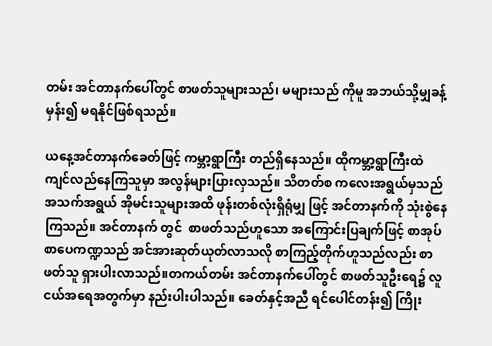တမ်း အင်တာနက်ပေါ်တွင် စာဖတ်သူများသည်၊ မများသည် ကိုမူ အဘယ်သို့မျှခန့်မှန်း၍ မရနိုင်ဖြစ်ရသည်။

ယနေ့အင်တာနက်ခေတ်ဖြင့် ကမ္ဘာ့ရွာကြီး တည်ရှိနေသည်။ ထိုကမ္ဘာ့ရွာကြီးထဲ ကျင်လည်နေကြသူမှာ အလွန်များပြားလှသည်။ သိတတ်စ ကလေးအရွယ်မှသည် အသက်အရွယ် အိုမင်းသူများအထိ ဖုန်းတစ်လုံးရှိရုံမျှ ဖြင့် အင်တာနက်ကို သုံးစွဲနေကြသည်။ အင်တာနက် တွင်  စာဖတ်သည်ဟူသော အကြောင်းပြချက်ဖြင့် စာအုပ်စာပေကဏ္ဍသည် အင်အားဆုတ်ယုတ်လာသလို စာကြည့်တိုက်ဟူသည်လည်း စာဖတ်သူ ရှားပါးလာသည်။တကယ်တမ်း အင်တာနက်ပေါ်တွင် စာဖတ်သူဦးရေ၌ လူငယ်အရေအတွက်မှာ နည်းပါးပါသည်။ ခေတ်နှင့်အညီ ရင်ပေါင်တန်း၍ ကြိုး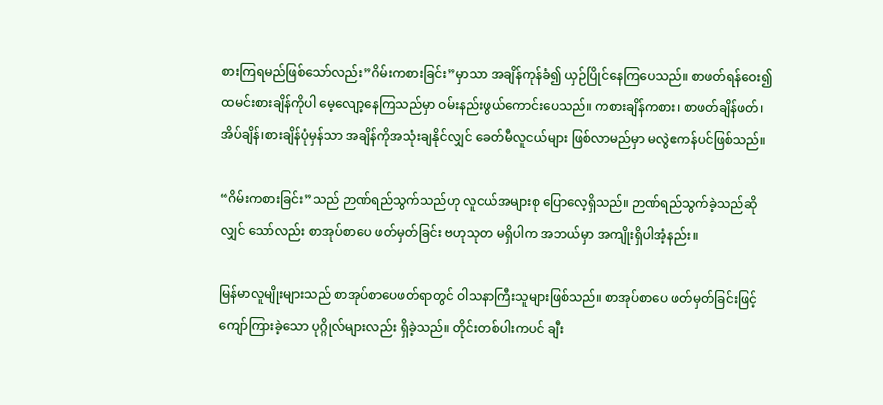စားကြရမည်ဖြစ်သော်လည်း”ဂိမ်းကစားခြင်း”မှာသာ အချိန်ကုန်ခံ၍ ယှဉ်ပြိုင်နေကြပေသည်။ စာဖတ်ရန်ဝေး၍ ထမင်းစားချိန်ကိုပါ မေ့လျော့နေကြသည်မှာ ဝမ်းနည်းဖွယ်ကောင်းပေသည်။ ကစားချိန်ကစား၊ စာဖတ်ချိန်ဖတ်၊ အိပ်ချိန်၊စားချိန်ပုံမှန်သာ အချိန်ကိုအသုံးချနိုင်လျှင် ခေတ်မီလူငယ်များ ဖြစ်လာမည်မှာ မလွဲဧကန်ပင်ဖြစ်သည်။

“ဂိမ်းကစားခြင်း”သည် ဉာဏ်ရည်သွက်သည်ဟု လူငယ်အများစု ပြောလေ့ရှိသည်။ ဉာဏ်ရည်သွက်ခဲ့သည်ဆိုလျှင် သော်လည်း စာအုပ်စာပေ ဖတ်မှတ်ခြင်း ဗဟုသုတ မရှိပါက အဘယ်မှာ အကျိုးရှိပါအံ့နည်း။

မြန်မာလူမျိုးများသည် စာအုပ်စာပေဖတ်ရာတွင် ဝါသနာကြီးသူများဖြစ်သည်။ စာအုပ်စာပေ ဖတ်မှတ်ခြင်းဖြင့်  ကျော်ကြားခဲ့သော ပုဂ္ဂိုလ်များလည်း ရှိခဲ့သည်။ တိုင်းတစ်ပါးကပင် ချီး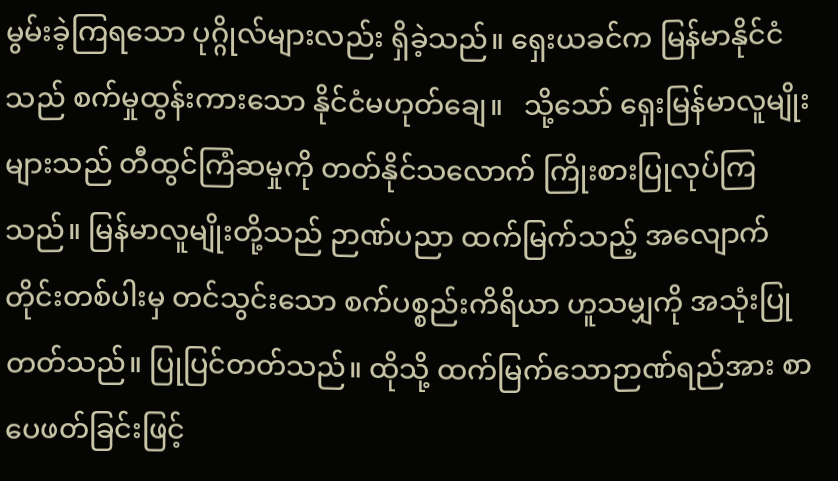မွမ်းခဲ့ကြရသော ပုဂ္ဂိုလ်များလည်း ရှိခဲ့သည်။ ရှေးယခင်က မြန်မာနိုင်ငံသည် စက်မှုထွန်းကားသော နိုင်ငံမဟုတ်ချေ။   သို့သော် ရှေးမြန်မာလူမျိုးများသည် တီထွင်ကြံဆမှုကို တတ်နိုင်သလောက် ကြိုးစားပြုလုပ်ကြသည်။ မြန်မာလူမျိုးတို့သည် ဉာဏ်ပညာ ထက်မြက်သည့် အလျောက် တိုင်းတစ်ပါးမှ တင်သွင်းသော စက်ပစ္စည်းကိရိယာ ဟူသမျှကို အသုံးပြုတတ်သည်။ ပြုပြင်တတ်သည်။ ထိုသို့ ထက်မြက်သောဉာဏ်ရည်အား စာပေဖတ်ခြင်းဖြင့်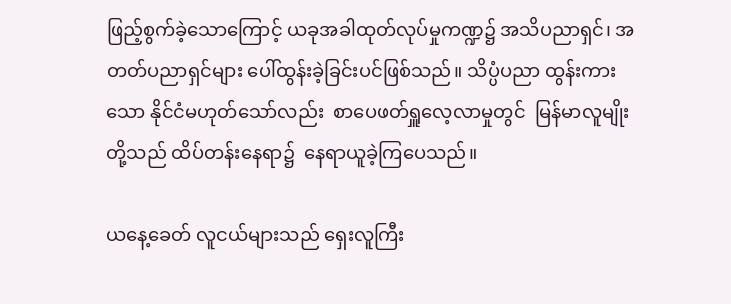ဖြည့်စွက်ခဲ့သောကြောင့် ယခုအခါထုတ်လုပ်မှုကဏ္ဍ၌ အသိပညာရှင်၊ အတတ်ပညာရှင်များ ပေါ်ထွန်းခဲ့ခြင်းပင်ဖြစ်သည်။ သိပ္ပံပညာ ထွန်းကားသော နိုင်ငံမဟုတ်သော်လည်း  စာပေဖတ်ရှူလေ့လာမှုတွင်  မြန်မာလူမျိုးတို့သည် ထိပ်တန်းနေရာ၌  နေရာယူခဲ့ကြပေသည်။

ယနေ့ခေတ် လူငယ်များသည် ရှေးလူကြီး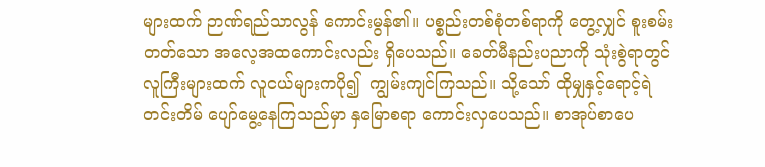များထက် ဉာဏ်ရည်သာလွန် ကောင်းမွန်၏။ ပစ္စည်းတစ်စုံတစ်ရာကို တွေ့လျှင် စူးစမ်းတတ်သော အလေ့အထကောင်းလည်း ရှိပေသည်။ ခေတ်မီနည်းပညာကို သုံးစွဲရာတွင်လူကြီးများထက် လူငယ်များကပို၍  ကျွမ်းကျင်ကြသည်။ သို့သော် ထိုမျှနှင့်ရောင့်ရဲတင်းတိမ် ပျော်မွေ့နေကြသည်မှာ နှမြောစရာ ကောင်းလှပေသည်။ စာအုပ်စာပေ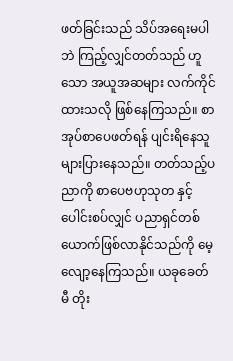ဖတ်ခြင်းသည် သိပ်အရေးမပါဘဲ ကြည့်လျှင်တတ်သည် ဟူသော အယူအဆများ လက်ကိုင်ထားသလို ဖြစ်နေကြသည်။ စာအုပ်စာပေဖတ်ရန် ပျင်းရိနေသူ များပြားနေသည်။ တတ်သည့်ပညာကို စာပေဗဟုသုတ နှင့်ပေါင်းစပ်လျှင် ပညာရှင်တစ်ယောက်ဖြစ်လာနိုင်သည်ကို မေ့လျော့နေကြသည်။ ယခုခေတ်မီ တိုး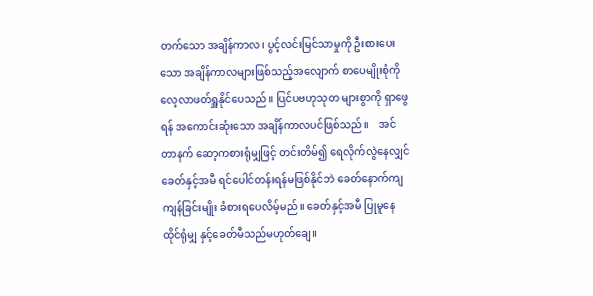တက်သော အချိန်ကာလ၊ ပွင့်လင်းမြင်သာမှုကို ဦးစားပေးသော အချိန်ကာလများဖြစ်သည့်အလျောက် စာပေမျိုးစုံကို လေ့လာဖတ်ရှူနိုင်ပေသည်။ ပြင်ပဗဟုသုတ များစွာကို ရှာဖွေရန် အကောင်းဆုံးသော အချိန်ကာလပင်ဖြစ်သည်။    အင်တာနက် ဆော့ကစားရုံမျှဖြင့် တင်းတိမ်၍ ရေလိုက်လွဲနေလျှင်     ခေတ်နှင့်အမီ ရင်ပေါင်တန်းရန်မဖြစ်နိုင်ဘဲ ခေတ်နောက်ကျကျန်ခြင်းမျိုး ခံစားရပေလိမ့်မည်။ ခေတ်နှင့်အမီ ပြုမူနေထိုင်ရုံမျှ နှင့်ခေတ်မီသည်မဟုတ်ချေ။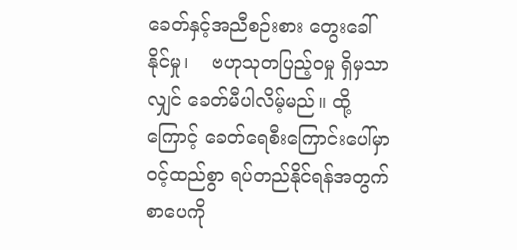ခေတ်နှင့်အညီစဉ်းစား တွေးခေါ်နိုင်မှု၊    ဗဟုသုတပြည့်ဝမှု ရှိမှသာလျှင် ခေတ်မီပါလိမ့်မည်။ ထို့ကြောင့် ခေတ်ရေစီးကြောင်းပေါ်မှာ  ဝင့်ထည်စွာ ရပ်တည်နိုင်ရန်အတွက် စာပေကို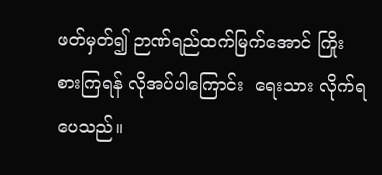ဖတ်မှတ်၍ ဉာဏ်ရည်ထက်မြက်အောင် ကြိုးစားကြရန် လိုအပ်ပါကြောင်း  ရေးသား လိုက်ရပေသည်။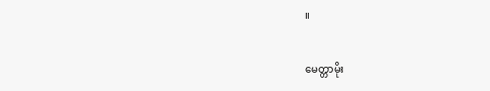။

မေတ္တာမိုး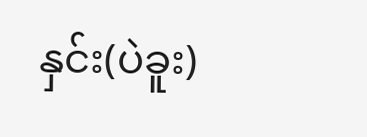နှင်း(ပဲခူး)